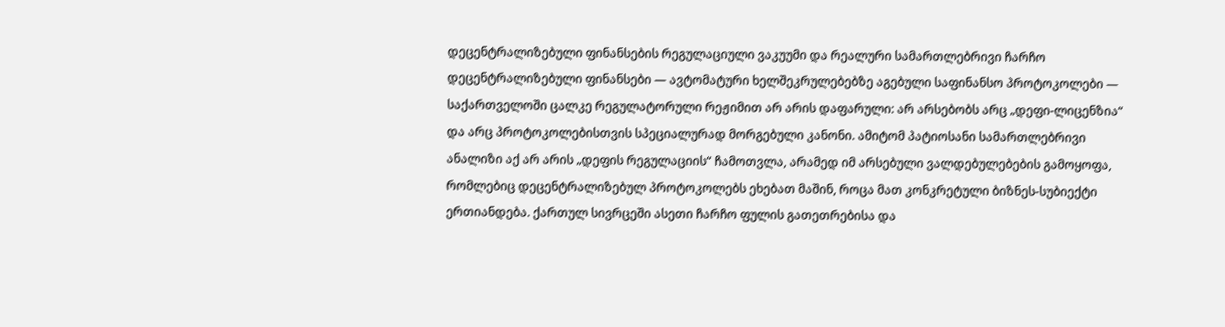დეცენტრალიზებული ფინანსების რეგულაციული ვაკუუმი და რეალური სამართლებრივი ჩარჩო
დეცენტრალიზებული ფინანსები — ავტომატური ხელშეკრულებებზე აგებული საფინანსო პროტოკოლები — საქართველოში ცალკე რეგულატორული რეჟიმით არ არის დაფარული: არ არსებობს არც „დეფი-ლიცენზია“ და არც პროტოკოლებისთვის სპეციალურად მორგებული კანონი. ამიტომ პატიოსანი სამართლებრივი ანალიზი აქ არ არის „დეფის რეგულაციის“ ჩამოთვლა, არამედ იმ არსებული ვალდებულებების გამოყოფა, რომლებიც დეცენტრალიზებულ პროტოკოლებს ეხებათ მაშინ, როცა მათ კონკრეტული ბიზნეს-სუბიექტი ერთიანდება. ქართულ სივრცეში ასეთი ჩარჩო ფულის გათეთრებისა და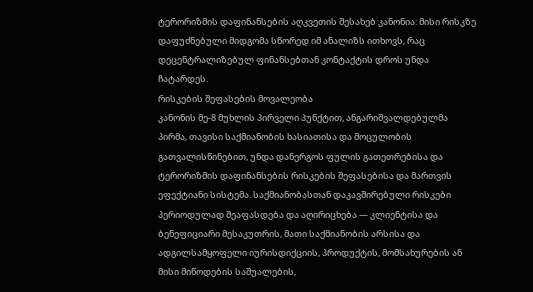ტერორიზმის დაფინანსების აღკვეთის შესახებ კანონია: მისი რისკზე დაფუძნებული მიდგომა სწორედ იმ ანალიზს ითხოვს, რაც დეცენტრალიზებულ ფინანსებთან კონტაქტის დროს უნდა ჩატარდეს.
რისკების შეფასების მოვალეობა
კანონის მე-8 მუხლის პირველი პუნქტით, ანგარიშვალდებულმა პირმა, თავისი საქმიანობის ხასიათისა და მოცულობის გათვალისწინებით, უნდა დანერგოს ფულის გათეთრებისა და ტერორიზმის დაფინანსების რისკების შეფასებისა და მართვის ეფექტიანი სისტემა. საქმიანობასთან დაკავშირებული რისკები პერიოდულად შეაფასდება და აღირიცხება — კლიენტისა და ბენეფიციარი მესაკუთრის, მათი საქმიანობის არსისა და ადგილსამყოფელი იურისდიქციის, პროდუქტის, მომსახურების ან მისი მიწოდების საშუალების,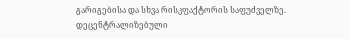გარიგებისა და სხვა რისკფაქტორის საფუძველზე. დეცენტრალიზებული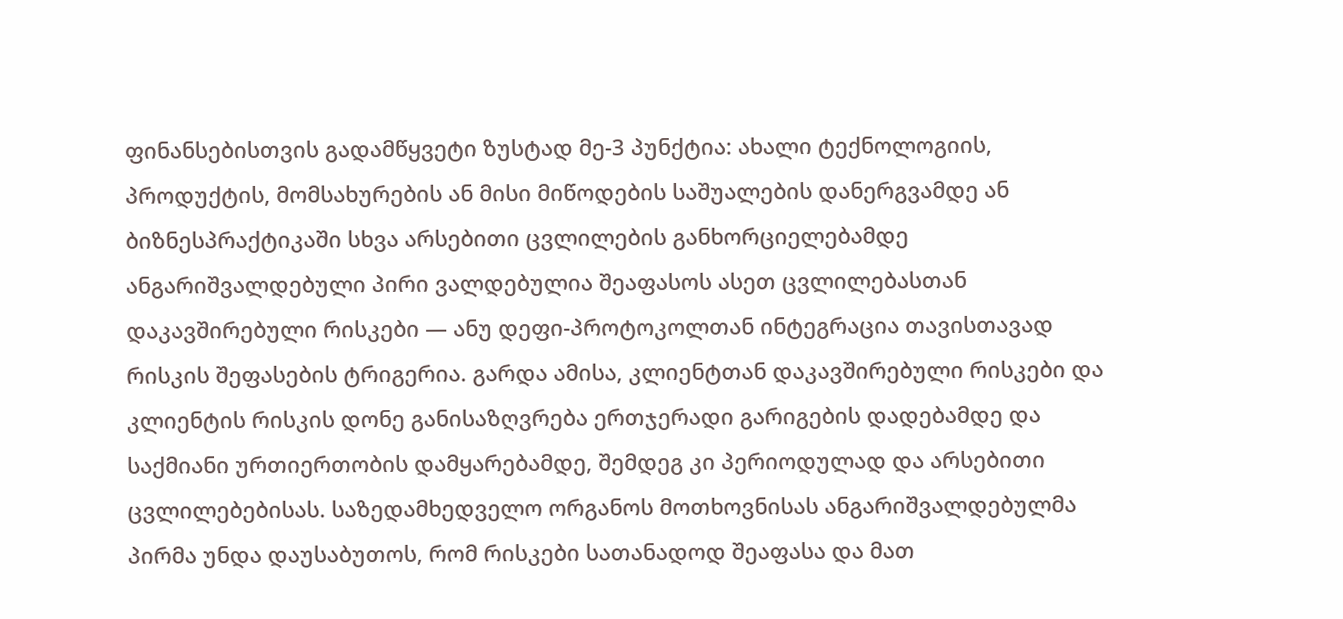ფინანსებისთვის გადამწყვეტი ზუსტად მე-3 პუნქტია: ახალი ტექნოლოგიის, პროდუქტის, მომსახურების ან მისი მიწოდების საშუალების დანერგვამდე ან ბიზნესპრაქტიკაში სხვა არსებითი ცვლილების განხორციელებამდე ანგარიშვალდებული პირი ვალდებულია შეაფასოს ასეთ ცვლილებასთან დაკავშირებული რისკები — ანუ დეფი-პროტოკოლთან ინტეგრაცია თავისთავად რისკის შეფასების ტრიგერია. გარდა ამისა, კლიენტთან დაკავშირებული რისკები და კლიენტის რისკის დონე განისაზღვრება ერთჯერადი გარიგების დადებამდე და საქმიანი ურთიერთობის დამყარებამდე, შემდეგ კი პერიოდულად და არსებითი ცვლილებებისას. საზედამხედველო ორგანოს მოთხოვნისას ანგარიშვალდებულმა პირმა უნდა დაუსაბუთოს, რომ რისკები სათანადოდ შეაფასა და მათ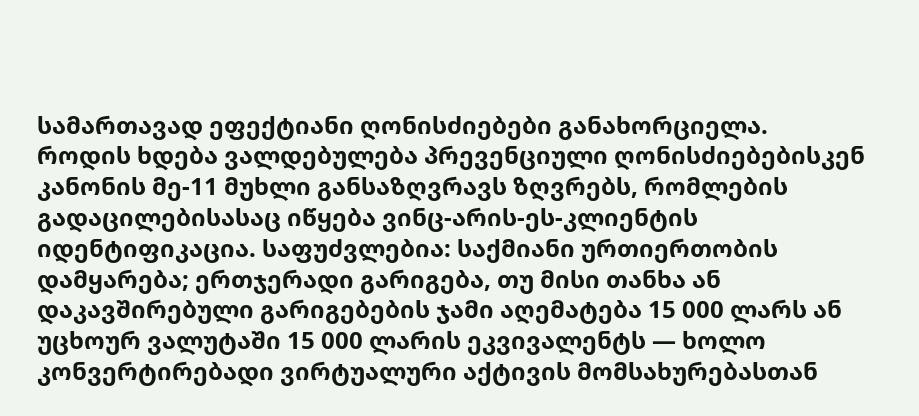სამართავად ეფექტიანი ღონისძიებები განახორციელა.
როდის ხდება ვალდებულება პრევენციული ღონისძიებებისკენ
კანონის მე-11 მუხლი განსაზღვრავს ზღვრებს, რომლების გადაცილებისასაც იწყება ვინც-არის-ეს-კლიენტის იდენტიფიკაცია. საფუძვლებია: საქმიანი ურთიერთობის დამყარება; ერთჯერადი გარიგება, თუ მისი თანხა ან დაკავშირებული გარიგებების ჯამი აღემატება 15 000 ლარს ან უცხოურ ვალუტაში 15 000 ლარის ეკვივალენტს — ხოლო კონვერტირებადი ვირტუალური აქტივის მომსახურებასთან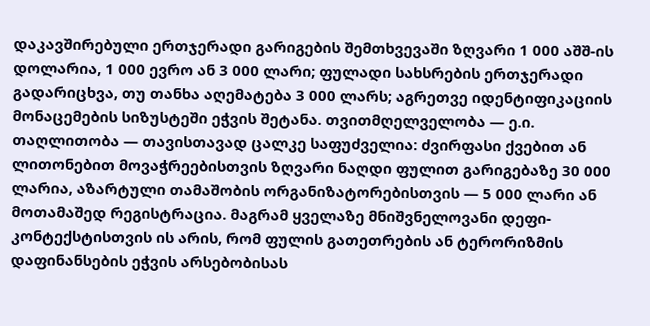დაკავშირებული ერთჯერადი გარიგების შემთხვევაში ზღვარი 1 000 აშშ-ის დოლარია, 1 000 ევრო ან 3 000 ლარი; ფულადი სახსრების ერთჯერადი გადარიცხვა, თუ თანხა აღემატება 3 000 ლარს; აგრეთვე იდენტიფიკაციის მონაცემების სიზუსტეში ეჭვის შეტანა. თვითმღელველობა — ე.ი. თაღლითობა — თავისთავად ცალკე საფუძველია: ძვირფასი ქვებით ან ლითონებით მოვაჭრეებისთვის ზღვარი ნაღდი ფულით გარიგებაზე 30 000 ლარია, აზარტული თამაშობის ორგანიზატორებისთვის — 5 000 ლარი ან მოთამაშედ რეგისტრაცია. მაგრამ ყველაზე მნიშვნელოვანი დეფი-კონტექსტისთვის ის არის, რომ ფულის გათეთრების ან ტერორიზმის დაფინანსების ეჭვის არსებობისას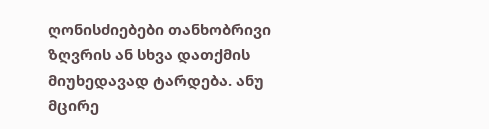ღონისძიებები თანხობრივი ზღვრის ან სხვა დათქმის მიუხედავად ტარდება. ანუ მცირე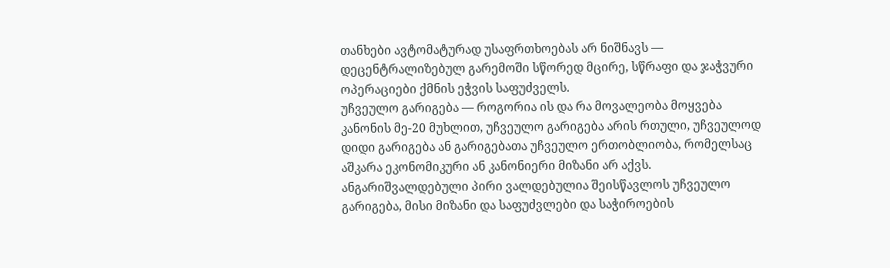თანხები ავტომატურად უსაფრთხოებას არ ნიშნავს — დეცენტრალიზებულ გარემოში სწორედ მცირე, სწრაფი და ჯაჭვური ოპერაციები ქმნის ეჭვის საფუძველს.
უჩვეულო გარიგება — როგორია ის და რა მოვალეობა მოყვება
კანონის მე-20 მუხლით, უჩვეულო გარიგება არის რთული, უჩვეულოდ დიდი გარიგება ან გარიგებათა უჩვეულო ერთობლიობა, რომელსაც აშკარა ეკონომიკური ან კანონიერი მიზანი არ აქვს. ანგარიშვალდებული პირი ვალდებულია შეისწავლოს უჩვეულო გარიგება, მისი მიზანი და საფუძვლები და საჭიროების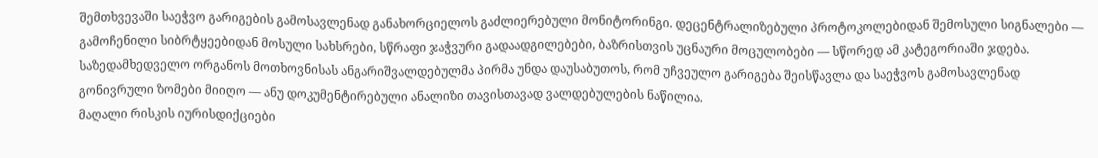შემთხვევაში საეჭვო გარიგების გამოსავლენად განახორციელოს გაძლიერებული მონიტორინგი. დეცენტრალიზებული პროტოკოლებიდან შემოსული სიგნალები — გამოჩენილი სიბრტყეებიდან მოსული სახსრები, სწრაფი ჯაჭვური გადაადგილებები, ბაზრისთვის უცნაური მოცულობები — სწორედ ამ კატეგორიაში ჯდება. საზედამხედველო ორგანოს მოთხოვნისას ანგარიშვალდებულმა პირმა უნდა დაუსაბუთოს, რომ უჩვეულო გარიგება შეისწავლა და საეჭვოს გამოსავლენად გონივრული ზომები მიიღო — ანუ დოკუმენტირებული ანალიზი თავისთავად ვალდებულების ნაწილია.
მაღალი რისკის იურისდიქციები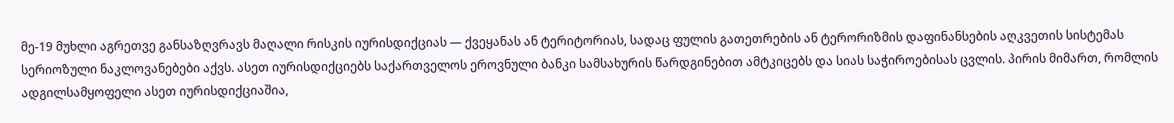მე-19 მუხლი აგრეთვე განსაზღვრავს მაღალი რისკის იურისდიქციას — ქვეყანას ან ტერიტორიას, სადაც ფულის გათეთრების ან ტერორიზმის დაფინანსების აღკვეთის სისტემას სერიოზული ნაკლოვანებები აქვს. ასეთ იურისდიქციებს საქართველოს ეროვნული ბანკი სამსახურის წარდგინებით ამტკიცებს და სიას საჭიროებისას ცვლის. პირის მიმართ, რომლის ადგილსამყოფელი ასეთ იურისდიქციაშია,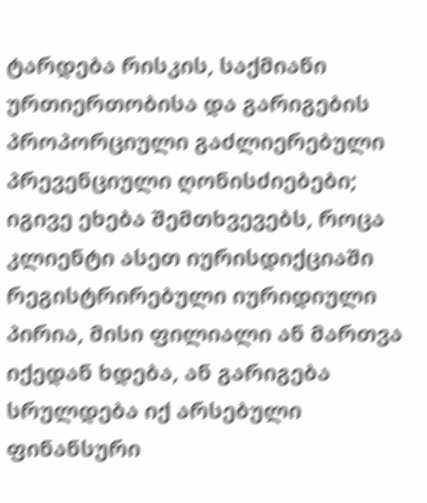ტარდება რისკის, საქმიანი ურთიერთობისა და გარიგების პროპორციული გაძლიერებული პრევენციული ღონისძიებები; იგივე ეხება შემთხვევებს, როცა კლიენტი ასეთ იურისდიქციაში რეგისტრირებული იურიდიული პირია, მისი ფილიალი ან მართვა იქედან ხდება, ან გარიგება სრულდება იქ არსებული ფინანსური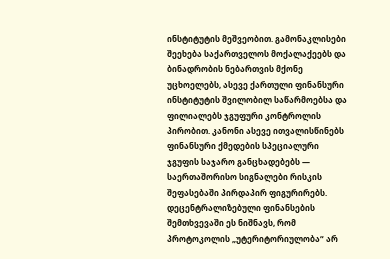ინსტიტუტის მეშვეობით. გამონაკლისები შეეხება საქართველოს მოქალაქეებს და ბინადრობის ნებართვის მქონე უცხოელებს, ასევე ქართული ფინანსური ინსტიტუტის შვილობილ საწარმოებსა და ფილიალებს ჯგუფური კონტროლის პირობით. კანონი ასევე ითვალისწინებს ფინანსური ქმედების სპეციალური ჯგუფის საჯარო განცხადებებს — საერთაშორისო სიგნალები რისკის შეფასებაში პირდაპირ ფიგურირებს. დეცენტრალიზებული ფინანსების შემთხვევაში ეს ნიშნავს, რომ პროტოკოლის „უტერიტორიულობა“ არ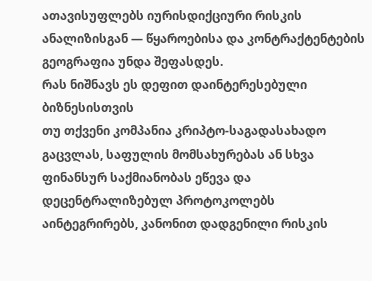ათავისუფლებს იურისდიქციური რისკის ანალიზისგან — წყაროებისა და კონტრაქტენტების გეოგრაფია უნდა შეფასდეს.
რას ნიშნავს ეს დეფით დაინტერესებული ბიზნესისთვის
თუ თქვენი კომპანია კრიპტო-საგადასახადო გაცვლას, საფულის მომსახურებას ან სხვა ფინანსურ საქმიანობას ეწევა და დეცენტრალიზებულ პროტოკოლებს აინტეგრირებს, კანონით დადგენილი რისკის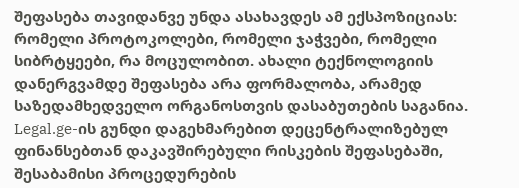შეფასება თავიდანვე უნდა ასახავდეს ამ ექსპოზიციას: რომელი პროტოკოლები, რომელი ჯაჭვები, რომელი სიბრტყეები, რა მოცულობით. ახალი ტექნოლოგიის დანერგვამდე შეფასება არა ფორმალობა, არამედ საზედამხედველო ორგანოსთვის დასაბუთების საგანია. Legal.ge-ის გუნდი დაგეხმარებით დეცენტრალიზებულ ფინანსებთან დაკავშირებული რისკების შეფასებაში, შესაბამისი პროცედურების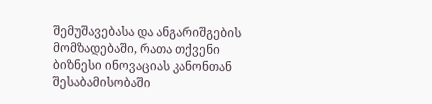შემუშავებასა და ანგარიშგების მომზადებაში, რათა თქვენი ბიზნესი ინოვაციას კანონთან შესაბამისობაში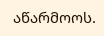აწარმოოს.